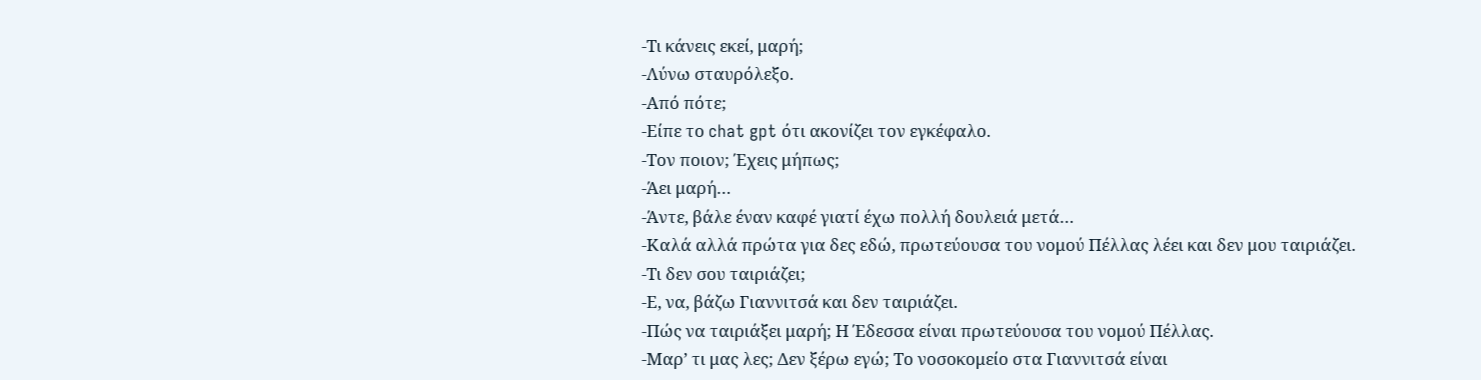-Τι κάνεις εκεί, μαρή;
-Λύνω σταυρόλεξο.
-Από πότε;
-Είπε το chat gpt ότι ακονίζει τον εγκέφαλο.
-Τον ποιον; Έχεις μήπως;
-Άει μαρή…
-Άντε, βάλε έναν καφέ γιατί έχω πολλή δουλειά μετά…
-Καλά αλλά πρώτα για δες εδώ, πρωτεύουσα του νομού Πέλλας λέει και δεν μου ταιριάζει.
-Τι δεν σου ταιριάζει;
-Ε, να, βάζω Γιαννιτσά και δεν ταιριάζει.
-Πώς να ταιριάξει μαρή; Η Έδεσσα είναι πρωτεύουσα του νομού Πέλλας.
-Μαρ’ τι μας λες; Δεν ξέρω εγώ; Το νοσοκομείο στα Γιαννιτσά είναι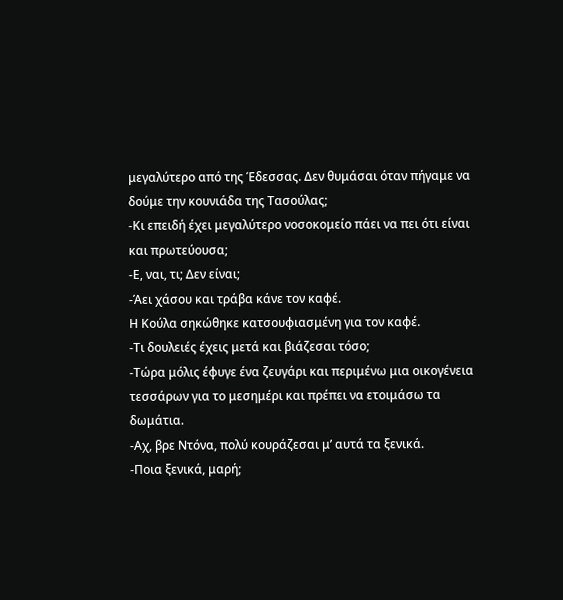μεγαλύτερο από της Έδεσσας. Δεν θυμάσαι όταν πήγαμε να δούμε την κουνιάδα της Τασούλας;
-Κι επειδή έχει μεγαλύτερο νοσοκομείο πάει να πει ότι είναι και πρωτεύουσα;
-Ε, ναι, τι; Δεν είναι;
-Άει χάσου και τράβα κάνε τον καφέ.
Η Κούλα σηκώθηκε κατσουφιασμένη για τον καφέ.
-Τι δουλειές έχεις μετά και βιάζεσαι τόσο;
-Τώρα μόλις έφυγε ένα ζευγάρι και περιμένω μια οικογένεια τεσσάρων για το μεσημέρι και πρέπει να ετοιμάσω τα δωμάτια.
-Αχ, βρε Ντόνα, πολύ κουράζεσαι μ’ αυτά τα ξενικά.
-Ποια ξενικά, μαρή;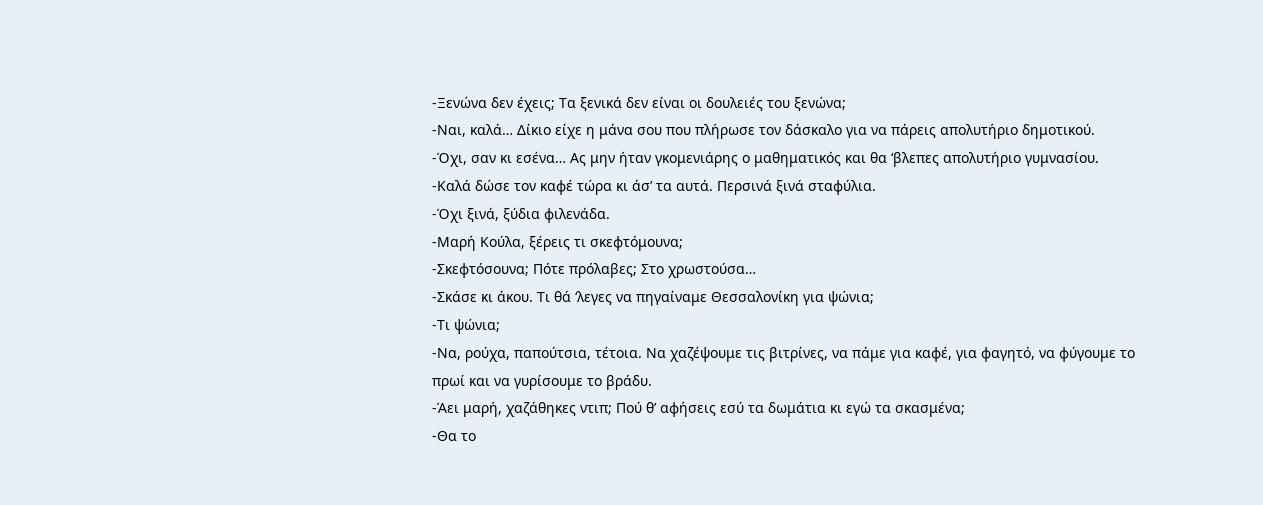-Ξενώνα δεν έχεις; Τα ξενικά δεν είναι οι δουλειές του ξενώνα;
-Ναι, καλά… Δίκιο είχε η μάνα σου που πλήρωσε τον δάσκαλο για να πάρεις απολυτήριο δημοτικού.
-Όχι, σαν κι εσένα… Ας μην ήταν γκομενιάρης ο μαθηματικός και θα ‘βλεπες απολυτήριο γυμνασίου.
-Καλά δώσε τον καφέ τώρα κι άσ’ τα αυτά. Περσινά ξινά σταφύλια.
-Όχι ξινά, ξύδια φιλενάδα.
-Μαρή Κούλα, ξέρεις τι σκεφτόμουνα;
-Σκεφτόσουνα; Πότε πρόλαβες; Στο χρωστούσα…
-Σκάσε κι άκου. Τι θά ‘λεγες να πηγαίναμε Θεσσαλονίκη για ψώνια;
-Τι ψώνια;
-Να, ρούχα, παπούτσια, τέτοια. Να χαζέψουμε τις βιτρίνες, να πάμε για καφέ, για φαγητό, να φύγουμε το πρωί και να γυρίσουμε το βράδυ.
-Άει μαρή, χαζάθηκες ντιπ; Πού θ’ αφήσεις εσύ τα δωμάτια κι εγώ τα σκασμένα;
-Θα το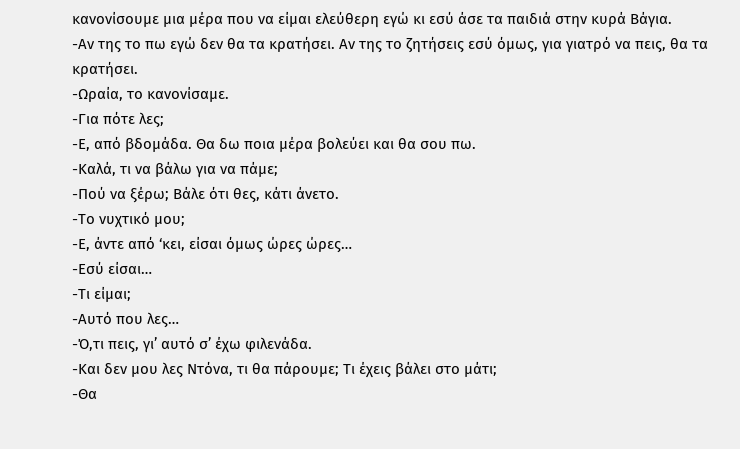κανονίσουμε μια μέρα που να είμαι ελεύθερη εγώ κι εσύ άσε τα παιδιά στην κυρά Βάγια.
-Αν της το πω εγώ δεν θα τα κρατήσει. Αν της το ζητήσεις εσύ όμως, για γιατρό να πεις, θα τα κρατήσει.
-Ωραία, το κανονίσαμε.
-Για πότε λες;
-Ε, από βδομάδα. Θα δω ποια μέρα βολεύει και θα σου πω.
-Καλά, τι να βάλω για να πάμε;
-Πού να ξέρω; Βάλε ότι θες, κάτι άνετο.
-Το νυχτικό μου;
-Ε, άντε από ‘κει, είσαι όμως ώρες ώρες…
-Εσύ είσαι…
-Τι είμαι;
-Αυτό που λες…
-Ό,τι πεις, γι’ αυτό σ’ έχω φιλενάδα.
-Και δεν μου λες Ντόνα, τι θα πάρουμε; Τι έχεις βάλει στο μάτι;
-Θα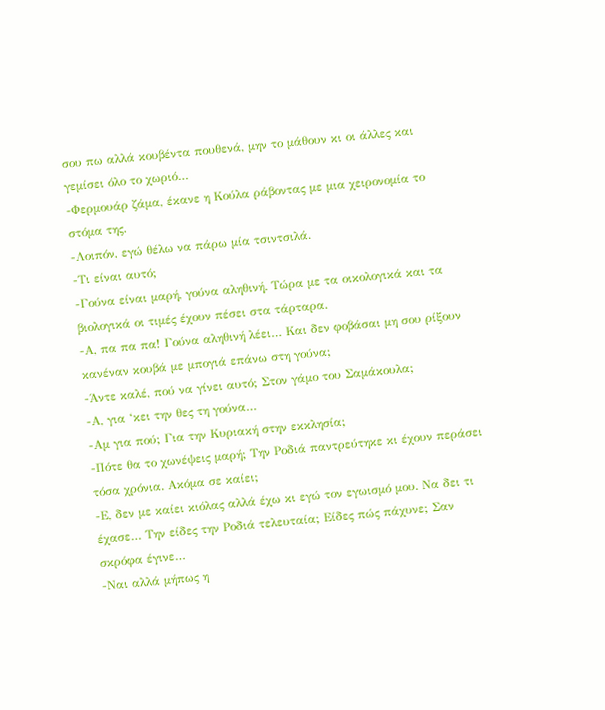σου πω αλλά κουβέντα πουθενά, μην το μάθουν κι οι άλλες και γεμίσει όλο το χωριό…
-Φερμουάρ ζάμα, έκανε η Κούλα ράβοντας με μια χειρονομία το στόμα της.
-Λοιπόν, εγώ θέλω να πάρω μία τσιντσιλά.
-Τι είναι αυτό;
-Γούνα είναι μαρή, γούνα αληθινή. Τώρα με τα οικολογικά και τα βιολογικά οι τιμές έχουν πέσει στα τάρταρα.
-Α, πα πα πα! Γούνα αληθινή λέει… Και δεν φοβάσαι μη σου ρίξουν κανέναν κουβά με μπογιά επάνω στη γούνα;
-Άντε καλέ, πού να γίνει αυτό; Στον γάμο του Σαμάκουλα;
-Α, για ‘κει την θες τη γούνα…
-Αμ για πού; Για την Κυριακή στην εκκλησία;
-Πότε θα το χωνέψεις μαρή; Την Ροδιά παντρεύτηκε κι έχουν περάσει τόσα χρόνια. Ακόμα σε καίει;
-Ε, δεν με καίει κιόλας αλλά έχω κι εγώ τον εγωισμό μου. Να δει τι έχασε… Την είδες την Ροδιά τελευταία; Είδες πώς πάχυνε; Σαν σκρόφα έγινε…
-Ναι αλλά μήπως η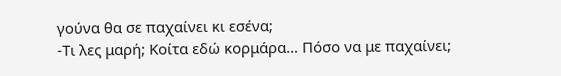γούνα θα σε παχαίνει κι εσένα;
-Τι λες μαρή; Κοίτα εδώ κορμάρα… Πόσο να με παχαίνει;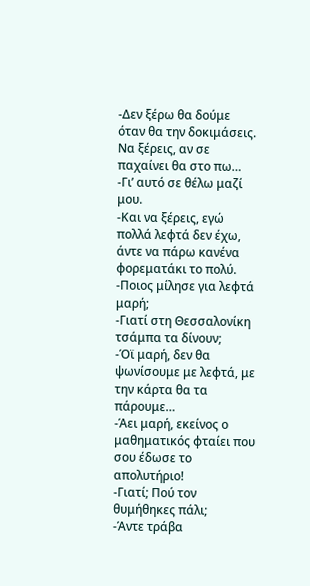-Δεν ξέρω θα δούμε όταν θα την δοκιμάσεις. Να ξέρεις, αν σε παχαίνει θα στο πω…
-Γι’ αυτό σε θέλω μαζί μου.
-Και να ξέρεις, εγώ πολλά λεφτά δεν έχω, άντε να πάρω κανένα φορεματάκι το πολύ.
-Ποιος μίλησε για λεφτά μαρή;
-Γιατί στη Θεσσαλονίκη τσάμπα τα δίνουν;
-Όϊ μαρή, δεν θα ψωνίσουμε με λεφτά, με την κάρτα θα τα πάρουμε…
-Άει μαρή, εκείνος ο μαθηματικός φταίει που σου έδωσε το απολυτήριο!
-Γιατί; Πού τον θυμήθηκες πάλι;
-Άντε τράβα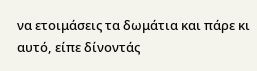να ετοιμάσεις τα δωμάτια και πάρε κι αυτό, είπε δίνοντάς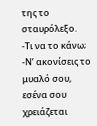της το σταυρόλεξο.
-Τι να το κάνω;
-Ν’ ακονίσεις το μυαλό σου, εσένα σου χρειάζεται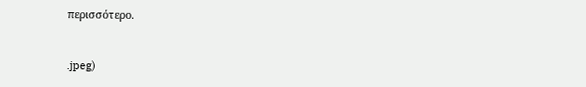περισσότερο.


.jpeg)